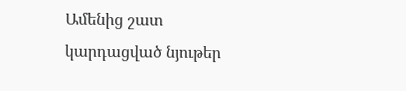Ամենից շատ կարդացված նյութեր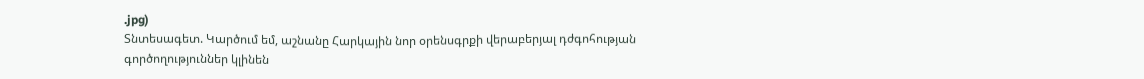.jpg)
Տնտեսագետ. Կարծում եմ, աշնանը Հարկային նոր օրենսգրքի վերաբերյալ դժգոհության գործողություններ կլինեն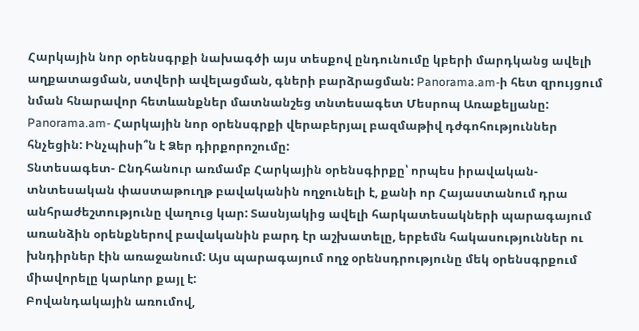Հարկային նոր օրենսգրքի նախագծի այս տեսքով ընդունումը կբերի մարդկանց ավելի աղքատացման, ստվերի ավելացման, գների բարձրացման: Panorama.am-ի հետ զրույցում նման հնարավոր հետևանքներ մատնանշեց տնտեսագետ Մեսրոպ Առաքելյանը:
Panorama.am- Հարկային նոր օրենսգրքի վերաբերյալ բազմաթիվ դժգոհություններ հնչեցին: Ինչպիսի՞ն է Ձեր դիրքորոշումը:
Տնտեսագետ- Ընդհանուր առմամբ Հարկային օրենսգիրքը՝ որպես իրավական-տնտեսական փաստաթուղթ բավականին ողջունելի է, քանի որ Հայաստանում դրա անհրաժեշտությունը վաղուց կար: Տասնյակից ավելի հարկատեսակների պարագայում առանձին օրենքներով բավականին բարդ էր աշխատելը, երբեմն հակասություններ ու խնդիրներ էին առաջանում: Այս պարագայում ողջ օրենսդրությունը մեկ օրենսգրքում միավորելը կարևոր քայլ է:
Բովանդակային առումով,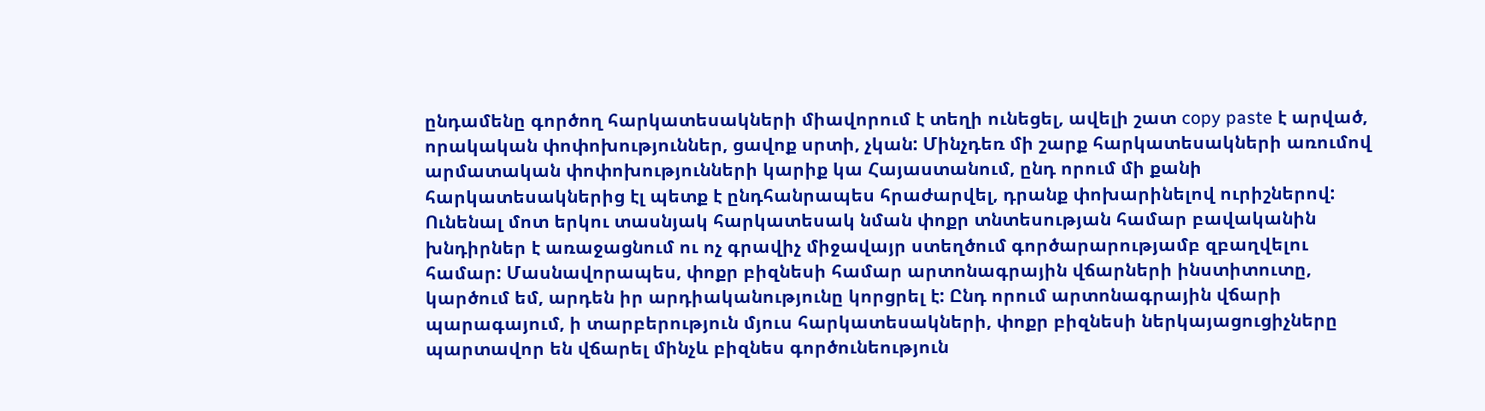ընդամենը գործող հարկատեսակների միավորում է տեղի ունեցել, ավելի շատ copy paste է արված, որակական փոփոխություններ, ցավոք սրտի, չկան: Մինչդեռ մի շարք հարկատեսակների առումով արմատական փոփոխությունների կարիք կա Հայաստանում, ընդ որում մի քանի հարկատեսակներից էլ պետք է ընդհանրապես հրաժարվել, դրանք փոխարինելով ուրիշներով:
Ունենալ մոտ երկու տասնյակ հարկատեսակ նման փոքր տնտեսության համար բավականին խնդիրներ է առաջացնում ու ոչ գրավիչ միջավայր ստեղծում գործարարությամբ զբաղվելու համար: Մասնավորապես, փոքր բիզնեսի համար արտոնագրային վճարների ինստիտուտը, կարծում եմ, արդեն իր արդիականությունը կորցրել է: Ընդ որում արտոնագրային վճարի պարագայում, ի տարբերություն մյուս հարկատեսակների, փոքր բիզնեսի ներկայացուցիչները պարտավոր են վճարել մինչև բիզնես գործունեություն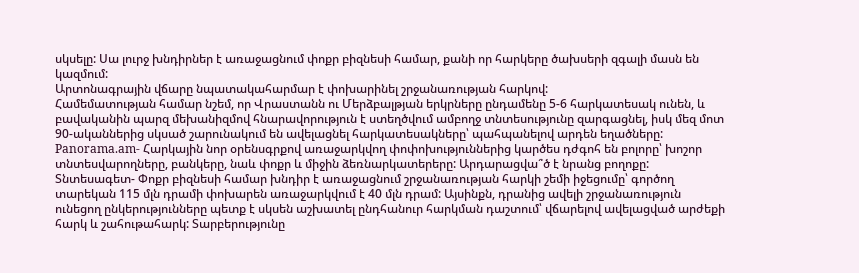սկսելը: Սա լուրջ խնդիրներ է առաջացնում փոքր բիզնեսի համար, քանի որ հարկերը ծախսերի զգալի մասն են կազմում:
Արտոնագրային վճարը նպատակահարմար է փոխարինել շրջանառության հարկով:
Համեմատության համար նշեմ, որ Վրաստանն ու Մերձբալթյան երկրները ընդամենը 5-6 հարկատեսակ ունեն, և բավականին պարզ մեխանիզմով հնարավորություն է ստեղծվում ամբողջ տնտեսությունը զարգացնել, իսկ մեզ մոտ 90-ականներից սկսած շարունակում են ավելացնել հարկատեսակները՝ պահպանելով արդեն եղածները:
Panorama.am- Հարկային նոր օրենսգրքով առաջարկվող փոփոխություններից կարծես դժգոհ են բոլորը՝ խոշոր տնտեսվարողները, բանկերը, նաև փոքր և միջին ձեռնարկատերերը: Արդարացվա՞ծ է նրանց բողոքը:
Տնտեսագետ- Փոքր բիզնեսի համար խնդիր է առաջացնում շրջանառության հարկի շեմի իջեցումը՝ գործող տարեկան 115 մլն դրամի փոխարեն առաջարկվում է 40 մլն դրամ: Այսինքն, դրանից ավելի շրջանառություն ունեցող ընկերությունները պետք է սկսեն աշխատել ընդհանուր հարկման դաշտում՝ վճարելով ավելացված արժեքի հարկ և շահութահարկ: Տարբերությունը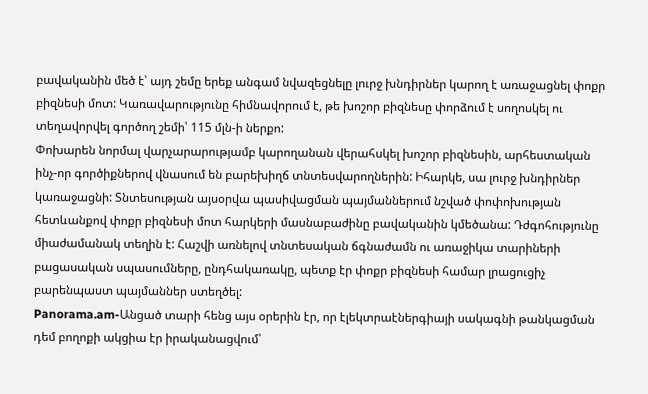բավականին մեծ է՝ այդ շեմը երեք անգամ նվազեցնելը լուրջ խնդիրներ կարող է առաջացնել փոքր բիզնեսի մոտ: Կառավարությունը հիմնավորում է, թե խոշոր բիզնեսը փորձում է սողոսկել ու տեղավորվել գործող շեմի՝ 115 մլն-ի ներքո:
Փոխարեն նորմալ վարչարարությամբ կարողանան վերահսկել խոշոր բիզնեսին, արհեստական ինչ-որ գործիքներով վնասում են բարեխիղճ տնտեսվարողներին: Իհարկե, սա լուրջ խնդիրներ կառաջացնի: Տնտեսության այսօրվա պասիվացման պայմաններում նշված փոփոխության հետևանքով փոքր բիզնեսի մոտ հարկերի մասնաբաժինը բավականին կմեծանա: Դժգոհությունը միաժամանակ տեղին է: Հաշվի առնելով տնտեսական ճգնաժամն ու առաջիկա տարիների բացասական սպասումները, ընդհակառակը, պետք էր փոքր բիզնեսի համար լրացուցիչ բարենպաստ պայմաններ ստեղծել:
Panorama.am-Անցած տարի հենց այս օրերին էր, որ էլեկտրաէներգիայի սակագնի թանկացման դեմ բողոքի ակցիա էր իրականացվում՝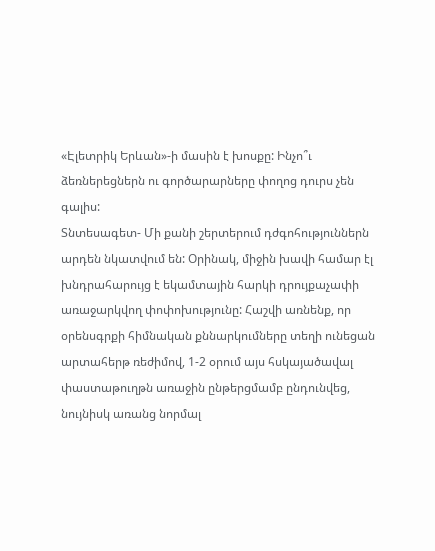«Էլետրիկ Երևան»-ի մասին է խոսքը: Ինչո՞ւ ձեռներեցներն ու գործարարները փողոց դուրս չեն գալիս:
Տնտեսագետ- Մի քանի շերտերում դժգոհություններն արդեն նկատվում են: Օրինակ, միջին խավի համար էլ խնդրահարույց է եկամտային հարկի դրույքաչափի առաջարկվող փոփոխությունը: Հաշվի առնենք, որ օրենսգրքի հիմնական քննարկումները տեղի ունեցան արտահերթ ռեժիմով, 1-2 օրում այս հսկայածավալ փաստաթուղթն առաջին ընթերցմամբ ընդունվեց, նույնիսկ առանց նորմալ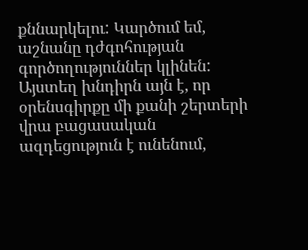քննարկելու: Կարծում եմ, աշնանը դժգոհության գործողություններ կլինեն: Այստեղ խնդիրն այն է, որ օրենսգիրքը մի քանի շերտերի վրա բացասական ազդեցություն է ունենում,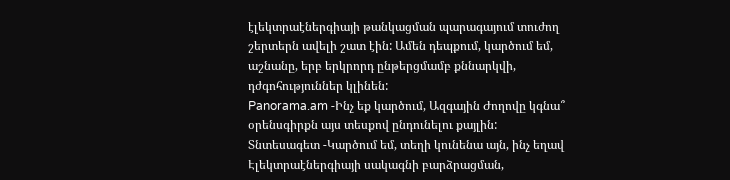էլեկտրաէներգիայի թանկացման պարագայում տուժող շերտերն ավելի շատ էին: Ամեն դեպքում, կարծում եմ, աշնանը, երբ երկրորդ ընթերցմամբ քննարկվի, դժգոհություններ կլինեն:
Panorama.am -Ինչ եք կարծում, Ազգային Ժողովը կգնա՞ օրենսգիրքն այս տեսքով ընդունելու քայլին:
Տնտեսագետ -Կարծում եմ, տեղի կունենա այն, ինչ եղավ Էլեկտրաէներգիայի սակագնի բարձրացման,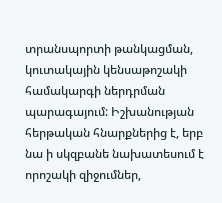տրանսպորտի թանկացման, կուտակային կենսաթոշակի համակարգի ներդրման պարագայում: Իշխանության հերթական հնարքներից է, երբ նա ի սկզբանե նախատեսում է որոշակի զիջումներ,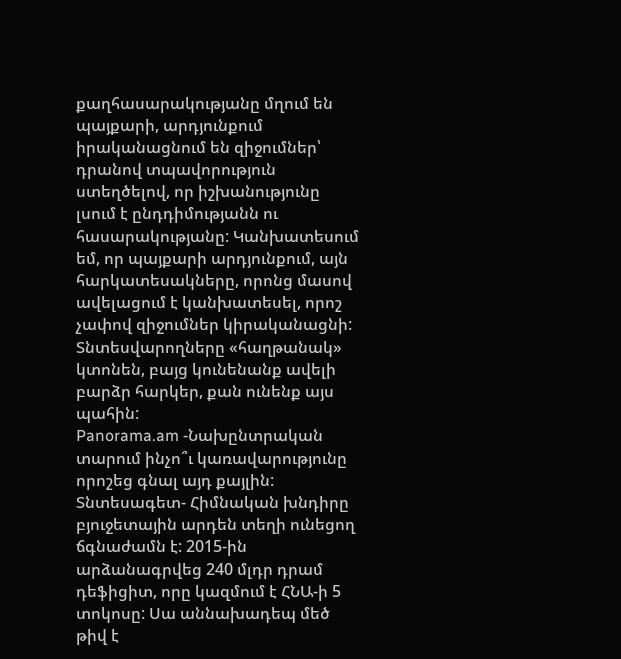քաղհասարակությանը մղում են պայքարի, արդյունքում իրականացնում են զիջումներ՝ դրանով տպավորություն ստեղծելով, որ իշխանությունը լսում է ընդդիմությանն ու հասարակությանը: Կանխատեսում եմ, որ պայքարի արդյունքում, այն հարկատեսակները, որոնց մասով ավելացում է կանխատեսել, որոշ չափով զիջումներ կիրականացնի: Տնտեսվարողները «հաղթանակ» կտոնեն, բայց կունենանք ավելի բարձր հարկեր, քան ունենք այս պահին:
Panorama.am -Նախընտրական տարում ինչո՞ւ կառավարությունը որոշեց գնալ այդ քայլին:
Տնտեսագետ- Հիմնական խնդիրը բյուջետային արդեն տեղի ունեցող ճգնաժամն է: 2015-ին արձանագրվեց 240 մլդր դրամ դեֆիցիտ, որը կազմում է ՀՆԱ-ի 5 տոկոսը: Սա աննախադեպ մեծ թիվ է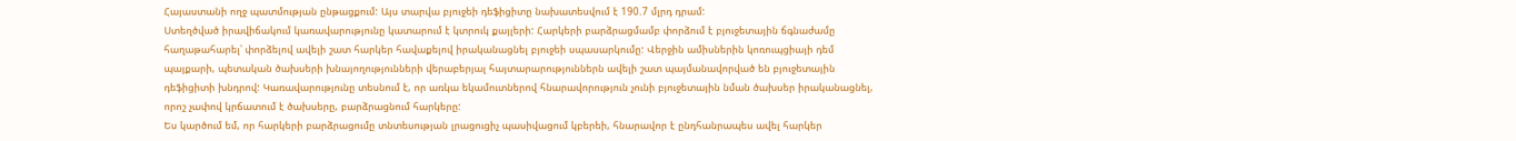Հայաստանի ողջ պատմության ընթացքում: Այս տարվա բյուջեի դեֆիցիտը նախատեսվում է 190.7 մլրդ դրամ:
Ստեղծված իրավիճակում կառավարությունը կատարում է կտրուկ քայլերի: Հարկերի բարձրացմամբ փորձում է բյուջետային ճգնաժամը հաղաթահարել՝ փորձելով ավելի շատ հարկեր հավաքելով իրականացնել բյուջեի սպասարկումը: Վերջին ամիսներին կոռուպցիայի դեմ պայքարի, պետական ծախսերի խնայողությունների վերաբերյալ հայտարարություններն ավելի շատ պայմանավորված են բյուջետային դեֆիցիտի խնդրով: Կառավարությունը տեսնում է, որ առկա եկամուտներով հնարավորություն չունի բյուջետային նման ծախսեր իրականացնել, որոշ չափով կրճատում է ծախսերը, բարձրացնում հարկերը:
Ես կարծում եմ, որ հարկերի բարձրացումը տնտեսության լրացուցիչ պասիվացում կբերեի, հնարավոր է ընդհանրապես ավել հարկեր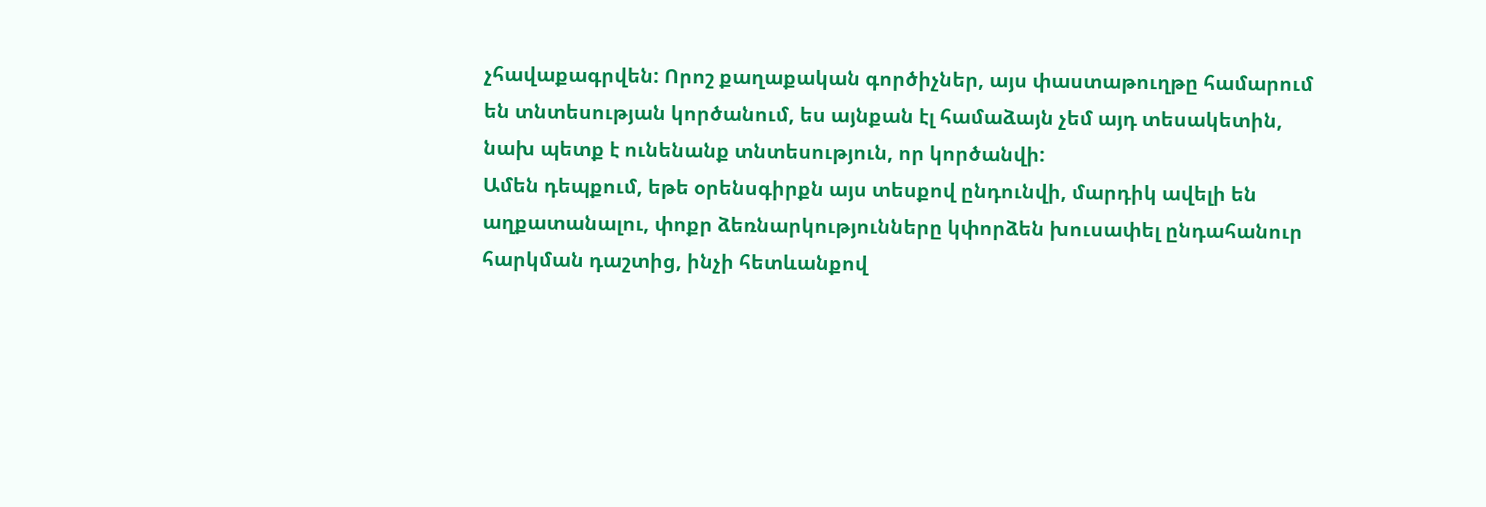չհավաքագրվեն: Որոշ քաղաքական գործիչներ, այս փաստաթուղթը համարում են տնտեսության կործանում, ես այնքան էլ համաձայն չեմ այդ տեսակետին, նախ պետք է ունենանք տնտեսություն, որ կործանվի:
Ամեն դեպքում, եթե օրենսգիրքն այս տեսքով ընդունվի, մարդիկ ավելի են աղքատանալու, փոքր ձեռնարկությունները կփորձեն խուսափել ընդահանուր հարկման դաշտից, ինչի հետևանքով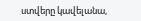ստվերը կավելանա,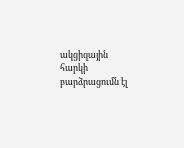ակցիզային հարկի բարձրացումն էլ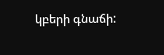կբերի գնաճի: